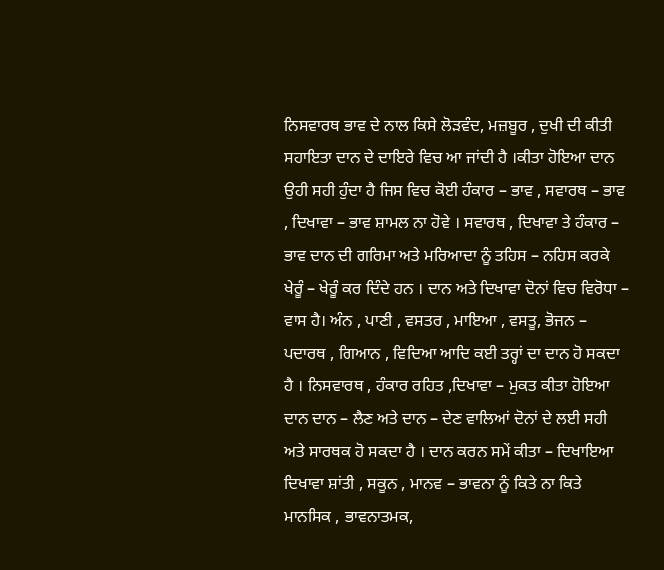ਨਿਸਵਾਰਥ ਭਾਵ ਦੇ ਨਾਲ ਕਿਸੇ ਲੋੜਵੰਦ, ਮਜ਼ਬੂਰ , ਦੁਖੀ ਦੀ ਕੀਤੀ ਸਹਾਇਤਾ ਦਾਨ ਦੇ ਦਾਇਰੇ ਵਿਚ ਆ ਜਾਂਦੀ ਹੈ ।ਕੀਤਾ ਹੋਇਆ ਦਾਨ ਉਹੀ ਸਹੀ ਹੁੰਦਾ ਹੈ ਜਿਸ ਵਿਚ ਕੋਈ ਹੰਕਾਰ – ਭਾਵ , ਸਵਾਰਥ – ਭਾਵ , ਦਿਖਾਵਾ – ਭਾਵ ਸ਼ਾਮਲ ਨਾ ਹੋਵੇ । ਸਵਾਰਥ , ਦਿਖਾਵਾ ਤੇ ਹੰਕਾਰ – ਭਾਵ ਦਾਨ ਦੀ ਗਰਿਮਾ ਅਤੇ ਮਰਿਆਦਾ ਨੂੰ ਤਹਿਸ – ਨਹਿਸ ਕਰਕੇ ਖੇਰੂੰ – ਖੇਰੂੰ ਕਰ ਦਿੰਦੇ ਹਨ । ਦਾਨ ਅਤੇ ਦਿਖਾਵਾ ਦੋਨਾਂ ਵਿਚ ਵਿਰੋਧਾ – ਵਾਸ ਹੈ। ਅੰਨ , ਪਾਣੀ , ਵਸਤਰ , ਮਾਇਆ , ਵਸਤੂ, ਭੋਜਨ – ਪਦਾਰਥ , ਗਿਆਨ , ਵਿਦਿਆ ਆਦਿ ਕਈ ਤਰ੍ਹਾਂ ਦਾ ਦਾਨ ਹੋ ਸਕਦਾ ਹੈ । ਨਿਸਵਾਰਥ , ਹੰਕਾਰ ਰਹਿਤ ,ਦਿਖਾਵਾ – ਮੁਕਤ ਕੀਤਾ ਹੋਇਆ ਦਾਨ ਦਾਨ – ਲੈਣ ਅਤੇ ਦਾਨ – ਦੇਣ ਵਾਲਿਆਂ ਦੋਨਾਂ ਦੇ ਲਈ ਸਹੀ ਅਤੇ ਸਾਰਥਕ ਹੋ ਸਕਦਾ ਹੈ । ਦਾਨ ਕਰਨ ਸਮੇਂ ਕੀਤਾ – ਦਿਖਾਇਆ ਦਿਖਾਵਾ ਸ਼ਾਂਤੀ , ਸਕੂਨ , ਮਾਨਵ – ਭਾਵਨਾ ਨੂੰ ਕਿਤੇ ਨਾ ਕਿਤੇ ਮਾਨਸਿਕ , ਭਾਵਨਾਤਮਕ,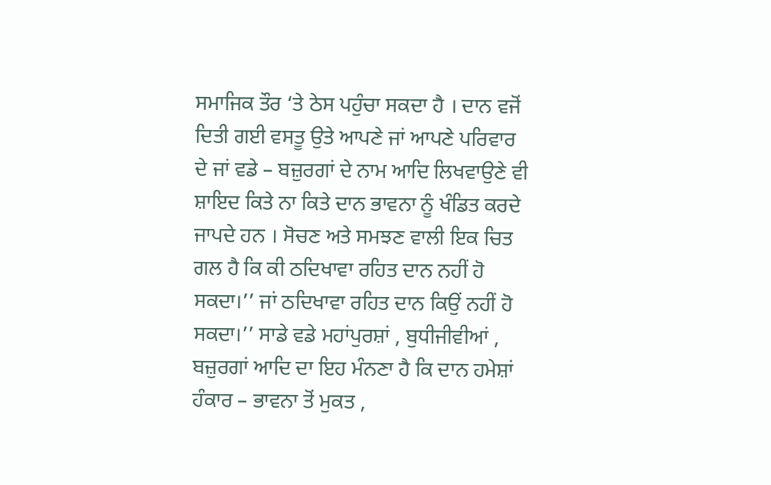ਸਮਾਜਿਕ ਤੌਰ ‘ਤੇ ਠੇਸ ਪਹੁੰਚਾ ਸਕਦਾ ਹੈ । ਦਾਨ ਵਜੋਂ ਦਿਤੀ ਗਈ ਵਸਤੂ ਉਤੇ ਆਪਣੇ ਜਾਂ ਆਪਣੇ ਪਰਿਵਾਰ ਦੇ ਜਾਂ ਵਡੇ – ਬਜ਼ੁਰਗਾਂ ਦੇ ਨਾਮ ਆਦਿ ਲਿਖਵਾਉਣੇ ਵੀ ਸ਼ਾਇਦ ਕਿਤੇ ਨਾ ਕਿਤੇ ਦਾਨ ਭਾਵਨਾ ਨੂੰ ਖੰਡਿਤ ਕਰਦੇ ਜਾਪਦੇ ਹਨ । ਸੋਚਣ ਅਤੇ ਸਮਝਣ ਵਾਲੀ ਇਕ ਚਿਤ ਗਲ ਹੈ ਕਿ ਕੀ ਠਦਿਖਾਵਾ ਰਹਿਤ ਦਾਨ ਨਹੀਂ ਹੋ ਸਕਦਾ।’’ ਜਾਂ ਠਦਿਖਾਵਾ ਰਹਿਤ ਦਾਨ ਕਿਉਂ ਨਹੀਂ ਹੋ ਸਕਦਾ।’’ ਸਾਡੇ ਵਡੇ ਮਹਾਂਪੁਰਸ਼ਾਂ , ਬੁਧੀਜੀਵੀਆਂ , ਬਜ਼ੁਰਗਾਂ ਆਦਿ ਦਾ ਇਹ ਮੰਨਣਾ ਹੈ ਕਿ ਦਾਨ ਹਮੇਸ਼ਾਂ ਹੰਕਾਰ – ਭਾਵਨਾ ਤੋਂ ਮੁਕਤ ,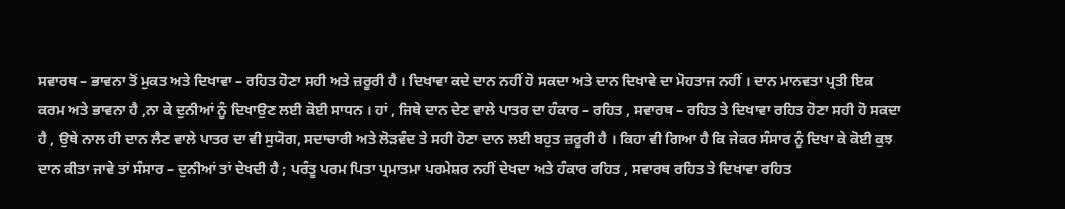ਸਵਾਰਥ – ਭਾਵਨਾ ਤੋਂ ਮੁਕਤ ਅਤੇ ਦਿਖਾਵਾ – ਰਹਿਤ ਹੋਣਾ ਸਹੀ ਅਤੇ ਜ਼ਰੂਰੀ ਹੈ । ਦਿਖਾਵਾ ਕਦੇ ਦਾਨ ਨਹੀਂ ਹੋ ਸਕਦਾ ਅਤੇ ਦਾਨ ਦਿਖਾਵੇ ਦਾ ਮੋਹਤਾਜ ਨਹੀਂ । ਦਾਨ ਮਾਨਵਤਾ ਪ੍ਰਤੀ ਇਕ ਕਰਮ ਅਤੇ ਭਾਵਨਾ ਹੈ ,ਨਾ ਕੇ ਦੁਨੀਆਂ ਨੂੰ ਦਿਖਾਉਣ ਲਈ ਕੋਈ ਸਾਧਨ । ਹਾਂ , ਜਿਥੇ ਦਾਨ ਦੇਣ ਵਾਲੇ ਪਾਤਰ ਦਾ ਹੰਕਾਰ – ਰਹਿਤ , ਸਵਾਰਥ – ਰਹਿਤ ਤੇ ਦਿਖਾਵਾ ਰਹਿਤ ਹੋਣਾ ਸਹੀ ਹੋ ਸਕਦਾ ਹੈ , ਉਥੇ ਨਾਲ ਹੀ ਦਾਨ ਲੈਣ ਵਾਲੇ ਪਾਤਰ ਦਾ ਵੀ ਸੁਯੋਗ, ਸਦਾਚਾਰੀ ਅਤੇ ਲੋੜਵੰਦ ਤੇ ਸਹੀ ਹੋਣਾ ਦਾਨ ਲਈ ਬਹੁਤ ਜ਼ਰੂਰੀ ਹੈ । ਕਿਹਾ ਵੀ ਗਿਆ ਹੈ ਕਿ ਜੇਕਰ ਸੰਸਾਰ ਨੂੰ ਦਿਖਾ ਕੇ ਕੋਈ ਕੁਝ ਦਾਨ ਕੀਤਾ ਜਾਵੇ ਤਾਂ ਸੰਸਾਰ – ਦੁਨੀਆਂ ਤਾਂ ਦੇਖਦੀ ਹੈ ; ਪਰੰਤੂ ਪਰਮ ਪਿਤਾ ਪ੍ਰਮਾਤਮਾ ਪਰਮੇਸ਼ਰ ਨਹੀਂ ਦੇਖਦਾ ਅਤੇ ਹੰਕਾਰ ਰਹਿਤ , ਸਵਾਰਥ ਰਹਿਤ ਤੇ ਦਿਖਾਵਾ ਰਹਿਤ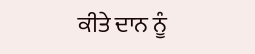ਕੀਤੇ ਦਾਨ ਨੂੰ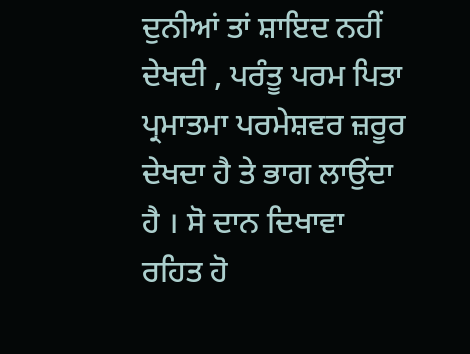ਦੁਨੀਆਂ ਤਾਂ ਸ਼ਾਇਦ ਨਹੀਂ ਦੇਖਦੀ , ਪਰੰਤੂ ਪਰਮ ਪਿਤਾ ਪ੍ਰਮਾਤਮਾ ਪਰਮੇਸ਼ਵਰ ਜ਼ਰੂਰ ਦੇਖਦਾ ਹੈ ਤੇ ਭਾਗ ਲਾਉਂਦਾ ਹੈ । ਸੋ ਦਾਨ ਦਿਖਾਵਾ ਰਹਿਤ ਹੋ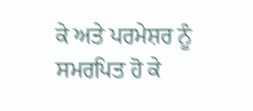ਕੇ ਅਤੇ ਪਰਮੇਸ਼ਰ ਨੂੰ ਸਮਰਪਿਤ ਹੋ ਕੇ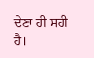ਦੇਣਾ ਹੀ ਸਹੀ ਹੈ।